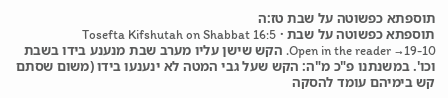תוספתא כפשוטה על שבת טז:ה
תוספתא כפשוטה על שבת · Tosefta Kifshutah on Shabbat 16:5
Open in the reader →19-10. הקש שישן עליו מערב שבת מנענע בידו בשבת וכו'. במשנתנו פ"כ מ"ה: הקש שעל גבי המטה לא ינענעו בידו (משום שסתם קש בימיהם עומד להסקה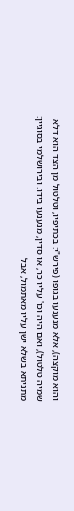והוא מוקצה), אלא מנענעו בגופו (פירש"י: בכתיפיו, וטלטול מן הצד הוא דלא שמיה טלטול), ואם היה וכו' עליו כר, או סדין, מנענעו בידו. ובירושלמי בסוגיין: מתניתא בשלא ישן עליו מאתמול, אבל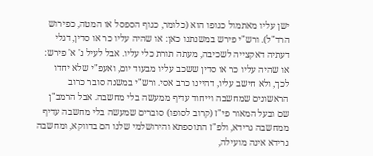ישן עליו מאתמול כגופו הוא (כלומר, כגוף הספסל או המטה, כפירוש הרד"ל). ורש"י פירש במשנתנו כאן: או שהיה עליו כר או סדין, דגלי דעתיה דאקצייה לשכיבה, מעתה תורת כלי עליו. אבל לעיל נ' א' פירש: או שהיה עליו כר או סדין ששכב עליו מבעוד יום, ואעפ"י שלא יחדו לכך, ולא חישב עליו, דהיינו כרב אסי. ורש"י במשנה סובר כרוב הראשונים שמחשבה וייחוד עדיף ממעשה בלי מחשבה. אבל הרמב"ן שם ובעל המאור פי"ז (קרוב לסופו) סוברים שמעשה בלי מחשבה עדיף ממחשבה גרידא, ולפ"ז התוספתא והירושלמי שלנו הם בדווקא, ומחשבה גרידא אינה מועילה,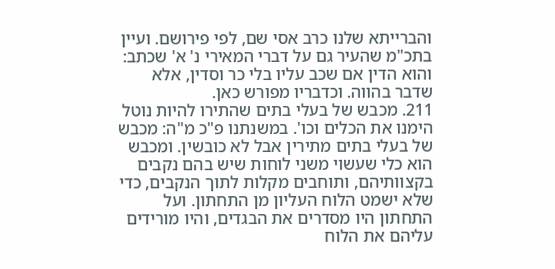והברייתא שלנו כרב אסי שם, לפי פירושם. ועיין בתכ"מ שהעיר גם על דברי המאירי נ' א' שכתב: והוא הדין אם שכב עליו בלי כר וסדין, אלא שדבר בהווה. וכדבריו מפורש כאן.
211. מכבש של בעלי בתים שהתירו להיות נוטל הימנו את הכלים וכו'. במשנתנו פ"כ מ"ה: מכבש של בעלי בתים מתירין אבל לא כובשין. ומכבש הוא כלי שעשוי משני לוחות שיש בהם נקבים בקצוותיהם, ותוחבים מקלות לתוך הנקבים, כדי שלא ישמט הלוח העליון מן התחתון. ועל התחתון היו מסדרים את הבגדים, והיו מורידים עליהם את הלוח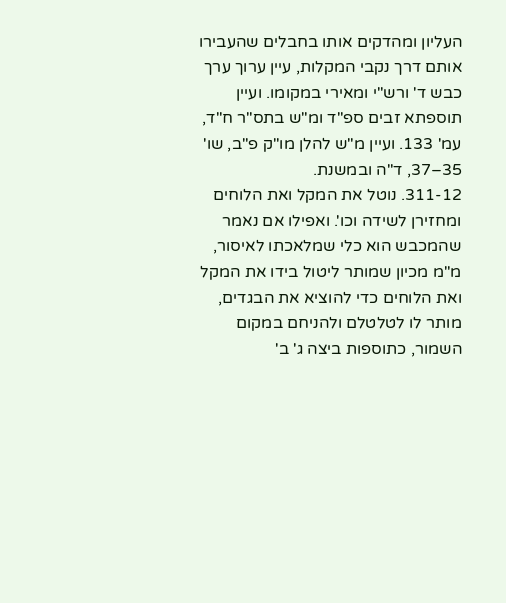העליון ומהדקים אותו בחבלים שהעבירו אותם דרך נקבי המקלות, עיין ערוך ערך כבש ד' ורש"י ומאירי במקומו. ועיין תוספתא זבים ספ"ד ומ"ש בתס"ר ח"ד, עמ' 133. ועיין מ"ש להלן מו"ק פ"ב, שו' 35–37, ד"ה ובמשנת.
311-12. נוטל את המקל ואת הלוחים ומחזירן לשידה וכו'. ואפילו אם נאמר שהמכבש הוא כלי שמלאכתו לאיסור, מ"מ מכיון שמותר ליטול בידו את המקל ואת הלוחים כדי להוציא את הבגדים, מותר לו לטלטלם ולהניחם במקום השמור, כתוספות ביצה ג' ב'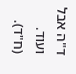ד"ה אבל ועוד. (ח"ד).